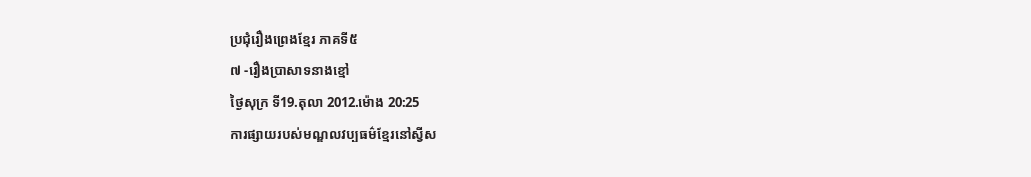ប្រជុំរឿងព្រេងខ្មែរ ភាគទី៥
៧ -រឿងប្រាសាទនាងខ្មៅ
ថ្ងៃសុក្រ ទី19.តុលា 2012.ម៉ោង 20:25
ការផ្សាយរបស់មណ្ឌលវប្បធម៌ខ្មែរនៅស្វីស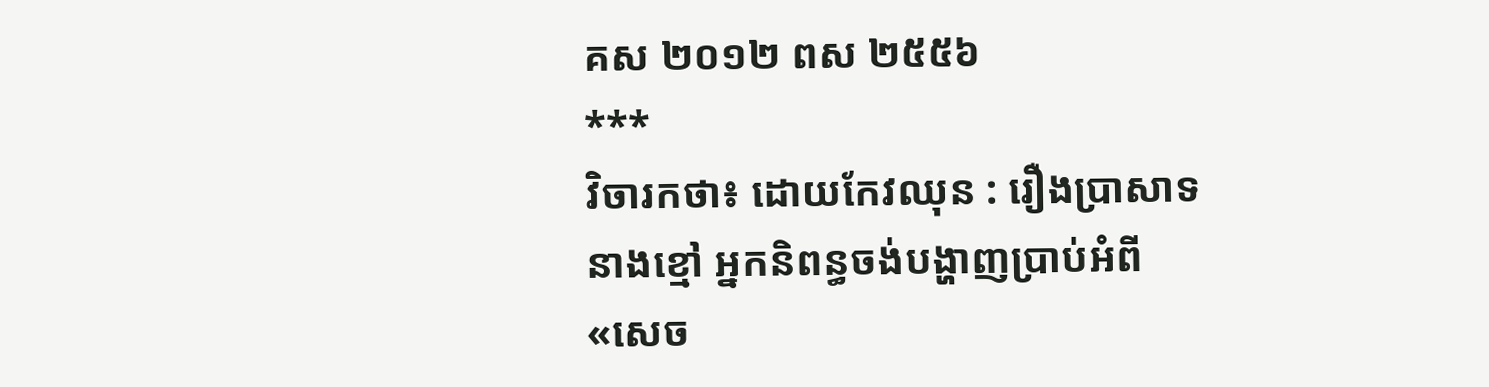គស ២០១២ ពស ២៥៥៦
***
វិចារកថា៖ ដោយកែវឈុន : រឿងប្រាសាទនាងខ្មៅ អ្នកនិពន្ធចង់បង្ហាញប្រាប់អំពី «សេច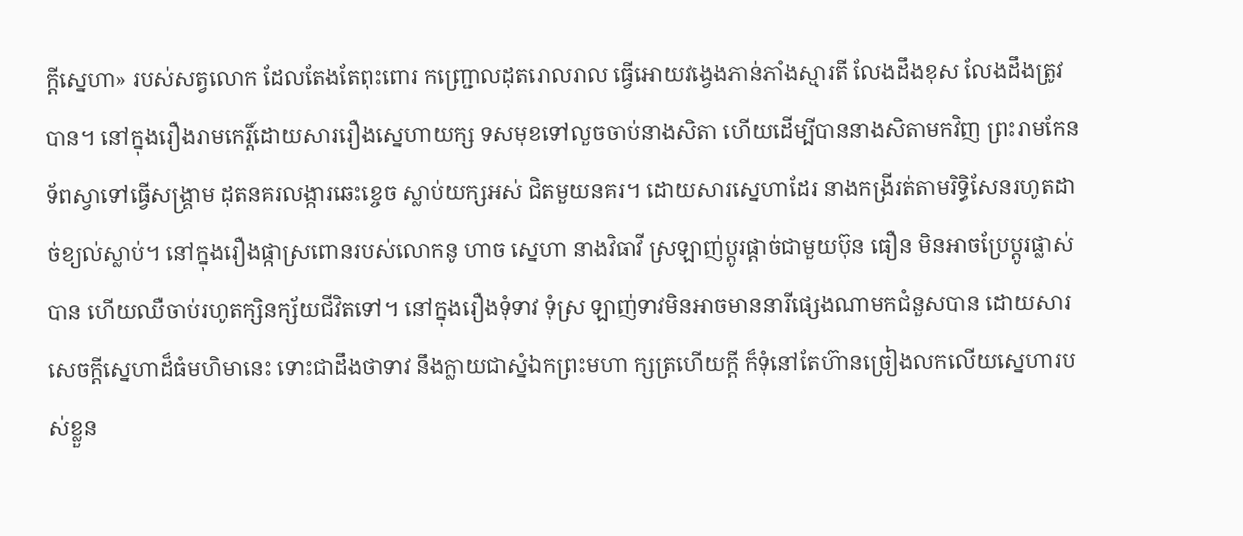ក្ដីស្នេហា» របស់សត្វលោក ដែលតែងតែពុះពោរ កញ្ជ្រោលដុតរោលរាល ធ្វើអោយវង្វេងភាន់ភាំងស្មារតី លែងដឹងខុស លែងដឹងត្រូវបាន។ នៅក្នុងរឿងរាមកេរ្ដិ៍ដោយសាររឿងស្នេហាយក្ស ទសមុខទៅលួចចាប់នាងសិតា ហើយដើម្បីបាននាងសិតាមកវិញ ព្រះរាមកែនទ័ពស្វាទៅធ្វើសង្គ្រាម ដុតនគរលង្ការឆេះខ្ចេច ស្លាប់យក្សអស់ ជិតមួយនគរ។ ដោយសារស្នេហាដែរ នាងកង្រីរត់តាមរិទ្ធិសែនរហូតដាច់ខ្យល់ស្លាប់។ នៅក្នុងរឿងផ្កាស្រពោនរបស់លោកនូ ហាច ស្នេហា នាងវិធាវី ស្រឡាញ់ប្ដូរផ្ដាច់ជាមួយប៊ុន ធឿន មិនអាចប្រែប្តូរផ្លាស់បាន ហើយឈឺចាប់រហូតក្សិនក្ស័យជីវិតទៅ។ នៅក្នុងរឿងទុំទាវ ទុំស្រ ឡាញ់ទាវមិនអាចមាននារីផ្សេងណាមកជំនួសបាន ដោយសារសេចក្ដីស្នេហាដ៏ធំមហិមានេះ ទោះជាដឹងថាទាវ នឹងក្លាយជាស្នំឯកព្រះមហា ក្សត្រហើយក្ដី ក៏ទុំនៅតែហ៊ានច្រៀងលកលើយស្នេហារបស់ខ្លួន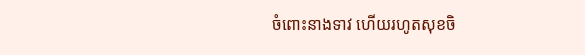ចំពោះនាងទាវ ហើយរហូតសុខចិ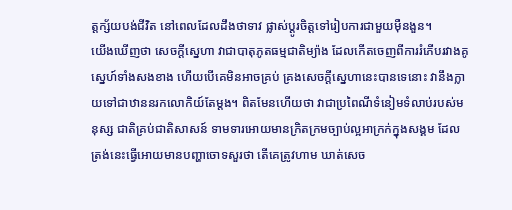ត្ដក្ស័យបង់ជីវិត នៅពេលដែលដឹងថាទាវ ផ្លាស់ប្ដូរចិត្ដទៅរៀបការជាមួយម៉ឺនងួន។
យើងឃើញថា សេចក្ដីស្នេហា វាជាបាតុភូតធម្មជាតិម្យ៉ាង ដែលកើតចេញពីការរំភើបរវាងគូស្នេហ៍ទាំងសងខាង ហើយបើគេមិនអាចគ្រប់ គ្រងសេចក្ដីស្នេហានេះបានទេនោះ វានឹងក្លាយទៅជាឋាននរកលោកិយ៍តែម្តង។ ពិតមែនហើយថា វាជាប្រពៃណីទំនៀមទំលាប់របស់មនុស្ស ជាតិគ្រប់ជាតិសាសន៍ ទាមទារអោយមានក្រិតក្រមច្បាប់ល្អអាក្រក់ក្នុងសង្គម ដែលត្រង់នេះធ្វើអោយមានបញ្ហាចោទសួរថា តើគេត្រូវហាម ឃាត់សេច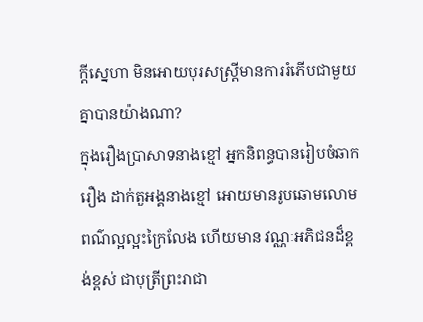ក្ដីស្នេហា មិនអោយបុរសស្ដ្រីមានការរំភើបជាមួយគ្នាបានយ៉ាងណា?
ក្នុងរឿងប្រាសាទនាងខ្មៅ អ្នកនិពន្ធបានរៀបចំឆាករឿង ដាក់តួអង្គនាងខ្មៅ អោយមានរូបឆោមលោមពណ៌ល្អល្អះក្រៃលែង ហើយមាន វណ្ណៈអភិជនដ៏ខ្ពង់ខ្ពស់ ជាបុត្រីព្រះរាជា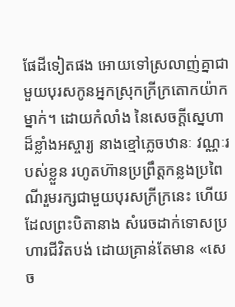ផែដីទៀតផង អោយទៅស្រលាញ់គ្នាជាមួយបុរសកូនអ្នកស្រុកក្រីក្រតោកយ៉ាកម្នាក់។ ដោយកំលាំង នៃសេចក្ដីស្នេហា ដ៏ខ្លាំងអស្ចារ្យ នាងខ្មៅភ្លេចឋានៈ វណ្ណៈរបស់ខ្លួន រហូតហ៊ានប្រព្រឹត្ដកន្លងប្រពៃណីរួមរក្សជាមួយបុរសក្រីក្រនេះ ហើយ ដែលព្រះបិតានាង សំរេចដាក់ទោសប្រហារជីវិតបង់ ដោយគ្រាន់តែមាន «សេច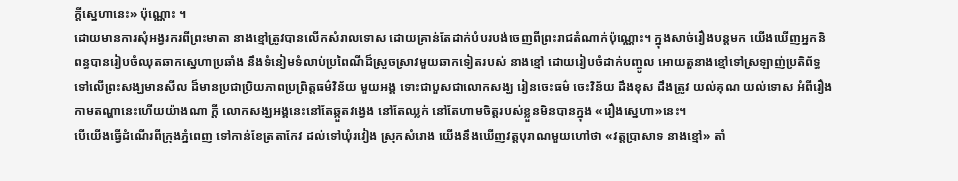ក្ដីស្នេហានេះ» ប៉ុណ្ណោះ ។
ដោយមានការសុំអង្វរករពីព្រះមាតា នាងខ្មៅត្រូវបានលើកសំរាលទោស ដោយគ្រាន់តែដាក់បំបរបង់ចេញពីព្រះរាជតំណាក់ប៉ុណ្ណោះ។ ក្នុងសាច់រឿងបន្ដមក យើងឃើញអ្នកនិពន្ធបានរៀបចំឈុតឆាកស្នេហាប្រឆាំង នឹងទំនៀមទំលាប់ប្រពៃណីដ៏ស្រួចស្រាវមួយឆាកទៀតរបស់ នាងខ្មៅ ដោយរៀបចំដាក់បញ្ចូល អោយតួនាងខ្មៅទៅស្រឡាញ់ប្រតិព័ទ្ធទៅលើព្រះសង្ឃមានសីល ដ៏មានប្រជាប្រិយភាពប្រព្រិត្ដធម៌វិន័យ មួយអង្គ ទោះជាបួសជាលោកសង្ឃ រៀនចេះធម៌ ចេះវិន័យ ដឹងខុស ដឹងត្រូវ យល់គុណ យល់ទោស អំពីរឿងកាមតណ្ហានេះហើយយ៉ាងណា ក្ដី លោកសង្ឃអង្គនេះនៅតែឆ្កួតវង្វេង នៅតែឈ្លក់ នៅតែហាមចិត្ដរបស់ខ្លួនមិនបានក្នុង «រឿងស្នេហា»នេះ។
បើយើងធ្វើដំណើរពីក្រុងភ្នំពេញ ទៅកាន់ខែត្រតាកែវ ដល់ទៅឃុំរវៀង ស្រុកសំរោង យើងនឹងឃើញវត្តបុរាណមួយហៅថា «វត្ដប្រាសាទ នាងខ្មៅ» តាំ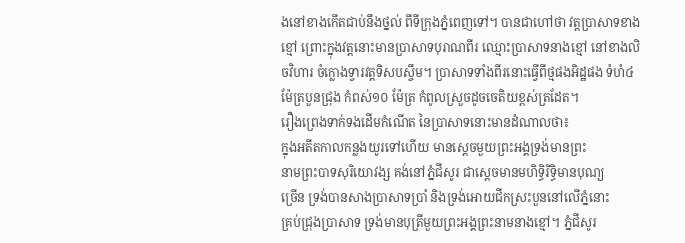ងនៅខាងកើតជាប់នឹងថ្នល់ ពីទីក្រុងភ្នំពេញទៅ។ បានជាហៅថា វត្ដប្រាសាទខាងខ្មៅ ព្រោះក្នុងវត្ដនោះមានប្រាសាទបុរាណពីរ ឈ្មោះប្រាសាទនាងខ្មៅ នៅខាងលិចវិហារ ចំក្លោងទ្វារវត្ដទិសបស្ចឹម។ ប្រាសាទទាំងពីរនោះធ្វើពីថ្មផងអិដ្ឋផង ទំហំ៤ម៉ែត្របួនជ្រុង កំពស់១០ ម៉ែត្រ កំពូលស្រួចដូចចេតិយខ្ពស់ត្រដែត។
រឿងព្រេងទាក់ទងដើមកំណើត នៃប្រាសាទនោះមានដំណាលថា៖
ក្នុងអតីតកាលកន្លងយូរទៅហើយ មានស្ដេចមួយព្រះអង្គទ្រង់មានព្រះ
នាមព្រះបាទសុរិយោវង្ស គង់នៅភ្នំជីសូរ ជាស្ដេចមានមហិទ្ធិរិទ្ធិមានបុណ្យ
ច្រើន ទ្រង់បានសាងប្រាសាទប្រាំ និងទ្រង់អោយជីកស្រះបួននៅលើភ្នំនោះ
គ្រប់ជ្រុងបា្រសាទ ទ្រង់មានបុត្រីមួយព្រះអង្គព្រះនាមនាងខ្មៅ។ ភ្នំជីសូរ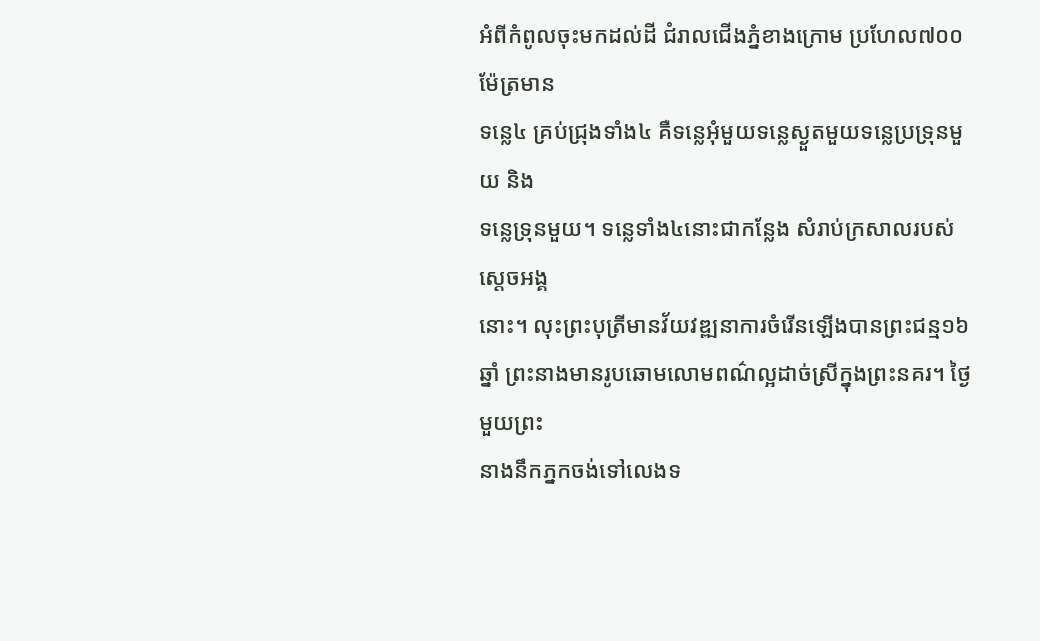អំពីកំពូលចុះមកដល់ដី ជំរាលជើងភ្នំខាងក្រោម ប្រហែល៧០០ម៉ែត្រមាន
ទន្លេ៤ គ្រប់ជ្រុងទាំង៤ គឺទន្លេអុំមួយទន្លេស្ងួតមួយទន្លេប្រទ្រុនមួយ និង
ទន្លេទ្រុនមួយ។ ទន្លេទាំង៤នោះជាកន្លែង សំរាប់ក្រសាលរបស់ស្ដេចអង្គ
នោះ។ លុះព្រះបុត្រីមានវ័យវឌ្ឍនាការចំរើនឡើងបានព្រះជន្ម១៦ឆ្នាំ ព្រះនាងមានរូបឆោមលោមពណ៌ល្អដាច់ស្រីក្នុងព្រះនគរ។ ថ្ងៃមួយព្រះ
នាងនឹកភ្នកចង់ទៅលេងទ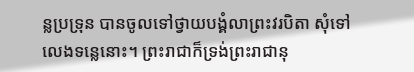ន្លប្រទ្រុន បានចូលទៅថ្វាយបង្គំលាព្រះវរបិតា សុំទៅលេងទន្លេនោះ។ ព្រះរាជាក៏ទ្រង់ព្រះរាជានុ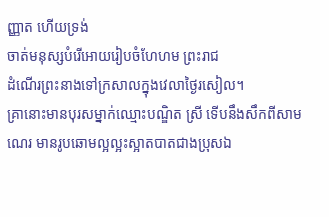ញ្ញាត ហើយទ្រង់
ចាត់មនុស្សបំរើអោយរៀបចំហែហម ព្រះរាជ
ដំណើរព្រះនាងទៅក្រសាលក្នុងវេលាថ្ងៃរសៀល។
គ្រានោះមានបុរសម្នាក់ឈ្មោះបណ្ឌិត ស្រី ទើបនឹងសឹកពីសាមណេរ មានរូបឆោមល្អល្អះស្អាតបាតជាងប្រុសឯ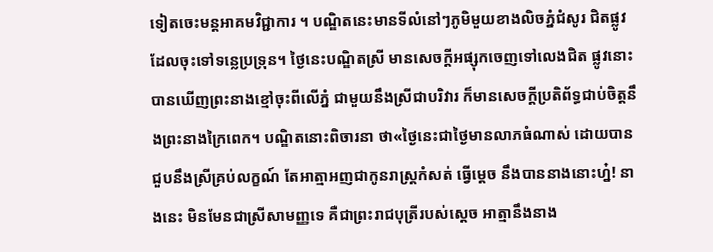ទៀតចេះមន្ដអាគមវិជ្ជាការ ។ បណ្ឌិតនេះមានទីលំនៅៗភូមិមួយខាងលិចភ្នំជំសូរ ជិតផ្លូវដែលចុះទៅទន្លេប្រទ្រុន។ ថ្ងៃនេះបណ្ឌិតស្រី មានសេចក្ដីអផ្សុកចេញទៅលេងជិត ផ្លូវនោះ បានឃើញព្រះនាងខ្មៅចុះពីលើភ្នំ ជាមួយនឹងស្រីជាបរិវារ ក៏មានសេចក្ដីប្រតិព័ទ្ធជាប់ចិត្ដនឹងព្រះនាងក្រៃពេក។ បណ្ឌិតនោះពិចារនា ថា«ថ្ងៃនេះជាថ្ងៃមានលាភធំណាស់ ដោយបានជួបនឹងស្រីគ្រប់លក្ខណ៍ តែអាត្មាអញជាកូនរាស្រ្ដកំសត់ ធ្វើម្ដេច នឹងបាននាងនោះហ្ន៎! នាងនេះ មិនមែនជាស្រីសាមញ្ញទេ គឺជាព្រះរាជបុត្រីរបស់ស្ដេច អាត្មានឹងនាង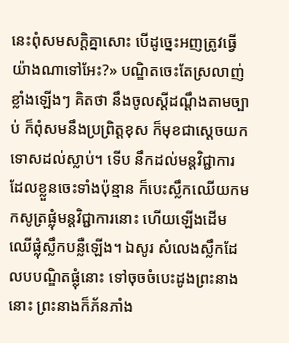នេះពុំសមសក្ដិគ្នាសោះ បើដូច្នេះអញត្រូវធ្វើយ៉ាងណាទៅអែះ?» បណ្ឌិតចេះតែស្រលាញ់ខ្លាំងឡើងៗ គិតថា នឹងចូលស្ដីដណ្ដឹងតាមច្បាប់ ក៏ពុំសមនឹងប្រព្រិត្ដខុស ក៏មុខជាស្ដេចយកទោសដល់ស្លាប់។ ទើប នឹកដល់មន្ដវិជ្ជាការ ដែលខ្លួនចេះទាំងប៉ុន្មាន ក៏បេះស្លឹកឈើយកមកសូត្រផ្លុំមន្ដវិជ្ជាការនោះ ហើយឡើងដើមឈើផ្លុំស្លឹកបន្លឺឡើង។ ឯសូរ សំលេងស្លឹកដែលបបណ្ឌិតផ្លុំនោះ ទៅចុចចំបេះដូងព្រះនាងនោះ ព្រះនាងក៏ភ័នភាំង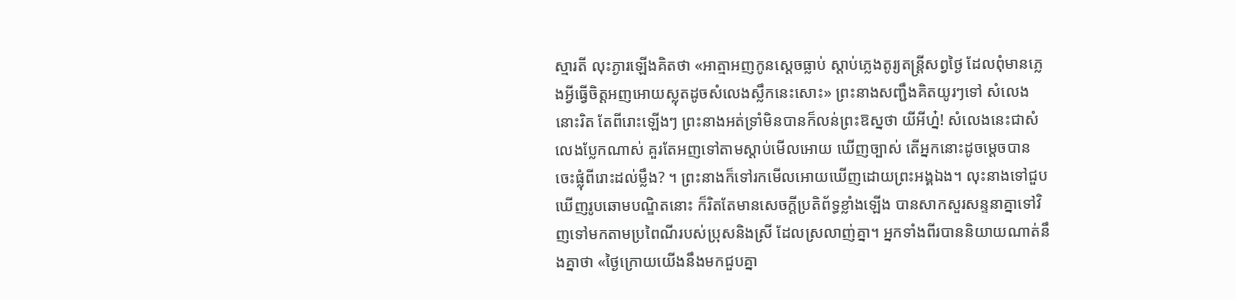ស្មារតី លុះភ្ងារឡើងគិតថា «អាត្មាអញកូនស្ដេចធ្លាប់ ស្ដាប់ភ្លេងតូរ្យតន្រ្ដីសព្វថ្ងៃ ដែលពុំមានភ្លេងអ្វីធ្វើចិត្ដអញអោយស្លុតដូចសំលេងស្លឹកនេះសោះ» ព្រះនាងសញ្ជឹងគិតយូរៗទៅ សំលេងនោះរិត តែពីរោះឡើងៗ ព្រះនាងអត់ទ្រាំមិនបានក៏លន់ព្រះឱស្នថា យីអីហ្ន៎! សំលេងនេះជាសំលេងប្លែកណាស់ គួរតែអញទៅតាមស្ដាប់មើលអោយ ឃើញច្បាស់ តើអ្នកនោះដូចម្ដេចបានចេះផ្លុំពីរោះដល់ម្លឹង? ។ ព្រះនាងក៏ទៅរកមើលអោយឃើញដោយព្រះអង្គឯង។ លុះនាងទៅជួប ឃើញរូបឆោមបណ្ឌិតនោះ ក៏រិតតែមានសេចក្ដីប្រតិព័ទ្ធខ្លាំងឡើង បានសាកសួរសន្ទនាគ្នាទៅវិញទៅមកតាមប្រពៃណីរបស់ប្រុសនិងស្រី ដែលស្រលាញ់គ្នា។ អ្នកទាំងពីរបាននិយាយណាត់នឹងគ្នាថា «ថ្ងៃក្រោយយើងនឹងមកជួបគ្នា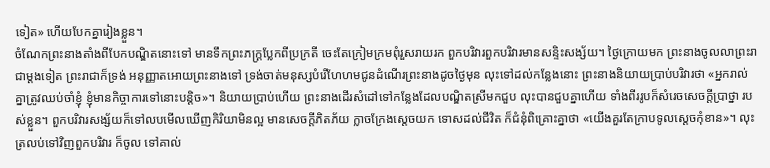ទៀត» ហើយបែកគ្នារៀងខ្លួន។
ចំណែកព្រះនាងតាំងពីបែកបណ្ឌិតនោះទៅ មានទឹកព្រះភក្រ្ដប្លែកពីប្រក្រតី ចេះតែក្រៀមក្រមពុំរួសរាយរក ពួកបរិវារពួកបរិវារមានសន្ទិះសង្ស័យ។ ថ្ងៃក្រោយមក ព្រះនាងចូលលាព្រះរាជាម្ដងទៀត ព្រះរាជាក៏ទ្រង់ អនុញ្ញាតអោយព្រះនាងទៅ ទ្រង់ចាត់មនុស្សបំរើហែហមជូនដំណើរព្រះនាងដូចថ្ងៃមុន លុះទៅដល់កន្លែងនោះ ព្រះនាងនិយាយប្រាប់បរិវារថា «អ្នករាល់គ្នាត្រូវឈប់ចាំខ្ញុំ ខ្ញុំមានកិច្ចាការទៅនោះបន្ដិច»។ និយាយប្រាប់ហើយ ព្រះនាងដើរសំដៅទៅកន្លែងដែលបណ្ឌិតស្រីមកជួប លុះបានជួបគ្នាហើយ ទាំងពីររូបក៏សំរេចសេចក្ដីប្រាថ្នា របស់ខ្លួន។ ពួកបរិវារសង្ស័យក៏ទៅលបមើលឃើញកិរិយាមិនល្អ មានសេចក្ដីភិតភ័យ ក្លាចក្រែងស្ដេចយក ទោសដល់ជីវិត ក៏ជំនុំពិគ្រោះគ្នាថា «យើងគួរតែក្រាបទូលស្ដេចកុំខាន»។ លុះត្រលប់ទៅវិញពួកបរិវារ ក៏ចូល ទៅគាល់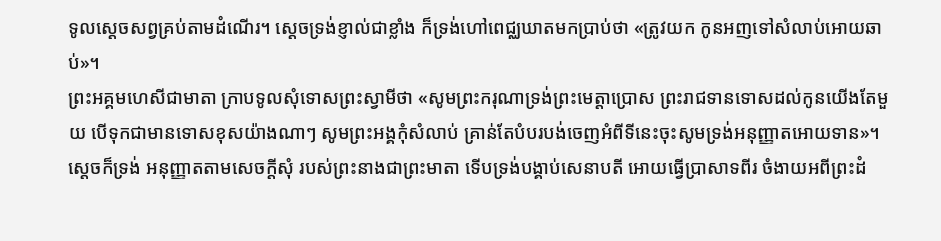ទូលស្ដេចសព្វគ្រប់តាមដំណើរ។ ស្ដេចទ្រង់ខ្ញាល់ជាខ្លាំង ក៏ទ្រង់ហៅពេជ្ឈឃាតមកប្រាប់ថា «ត្រូវយក កូនអញទៅសំលាប់អោយឆាប់»។
ព្រះអគ្គមហេសីជាមាតា ក្រាបទូលសុំទោសព្រះស្វាមីថា «សូមព្រះករុណាទ្រង់ព្រះមេត្ដាប្រោស ព្រះរាជទានទោសដល់កូនយើងតែមួយ បើទុកជាមានទោសខុសយ៉ាងណាៗ សូមព្រះអង្គកុំសំលាប់ គ្រាន់តែបំបរបង់ចេញអំពីទីនេះចុះសូមទ្រង់អនុញ្ញាតអោយទាន»។ ស្ដេចក៏ទ្រង់ អនុញ្ញាតតាមសេចក្ដីសុំ របស់ព្រះនាងជាព្រះមាតា ទើបទ្រង់បង្គាប់សេនាបតី អោយធ្វើប្រាសាទពីរ ចំងាយអពីព្រះដំ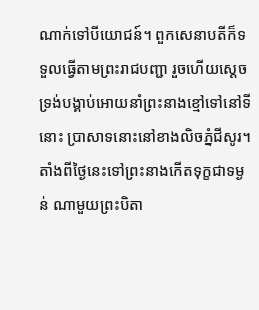ណាក់ទៅបីយោជន៍។ ពួកសេនាបតីក៏ទទួលធ្វើតាមព្រះរាជបញ្ជា រួចហើយស្ដេចទ្រង់បង្គាប់អោយនាំព្រះនាងខ្មៅទៅនៅទីនោះ ប្រាសាទនោះនៅខាងលិចភ្នំជីសូរ។ តាំងពីថ្ងៃនេះទៅព្រះនាងកើតទុក្ខជាទម្ងន់ ណាមួយព្រះបិតា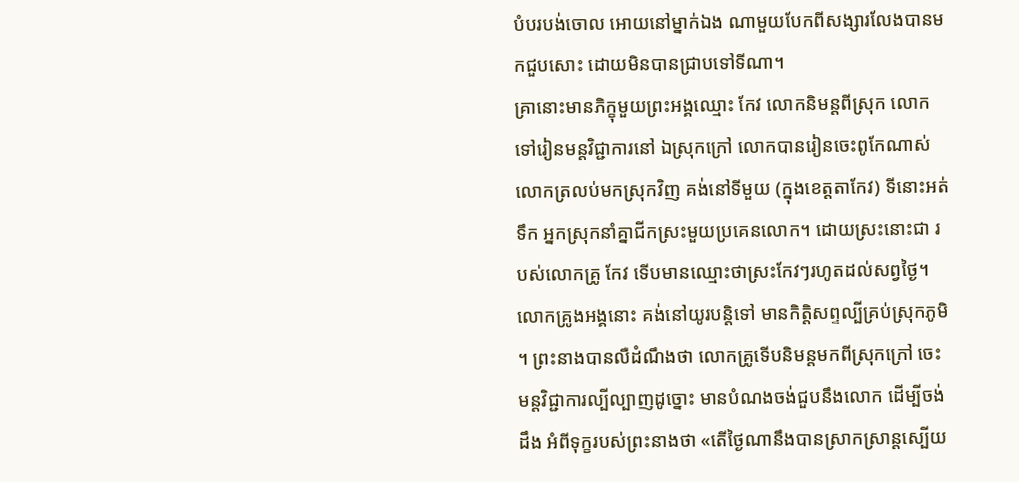បំបរបង់ចោល អោយនៅម្នាក់ឯង ណាមួយបែកពីសង្សារលែងបានមកជួបសោះ ដោយមិនបានជ្រាបទៅទីណា។
គ្រានោះមានភិក្ខុមួយព្រះអង្គឈ្មោះ កែវ លោកនិមន្ដពីស្រុក លោកទៅរៀនមន្ដវិជ្ជាការនៅ ឯស្រុកក្រៅ លោកបានរៀនចេះពូកែណាស់ លោកត្រលប់មកស្រុកវិញ គង់នៅទីមួយ (ក្នុងខេត្ដតាកែវ) ទីនោះអត់ទឹក អ្នកស្រុកនាំគ្នាជីកស្រះមួយប្រគេនលោក។ ដោយស្រះនោះជា របស់លោកគ្រូ កែវ ទើបមានឈ្មោះថាស្រះកែវៗរហូតដល់សព្វថ្ងៃ។ លោកគ្រូងអង្គនោះ គង់នៅយូរបន្ដិទៅ មានកិត្ដិសព្ទល្បីគ្រប់ស្រុកភូមិ ។ ព្រះនាងបានលឺដំណឹងថា លោកគ្រូទើបនិមន្ដមកពីស្រុកក្រៅ ចេះមន្ដវិជ្ជាការល្បីល្បាញដូច្នោះ មានបំណងចង់ជួបនឹងលោក ដើម្បីចង់ដឹង អំពីទុក្ខរបស់ព្រះនាងថា «តើថ្ងៃណានឹងបានស្រាកស្រាន្ដស្បើយ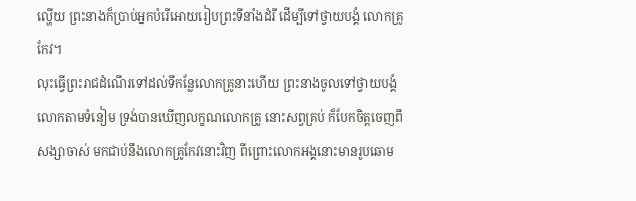ល្ហើយ ព្រះនាងក៏ប្រាប់អ្នកបំរើអោយរៀបព្រះទីនាំងដំរី ដើម្បីទៅថ្វាយបង្គំ លោកគ្រូកែវ។
លុះធ្វើព្រះរាជដំណើរទៅដល់ទីកន្លែលោកគ្រូនាះហើយ ព្រះនាងចូលទៅថ្វាយបង្គំលោកតាមទំនៀម ទ្រង់បានឃើញលក្ខណលោកគ្រូ នោះសព្វគ្រប់ ក៏បែកចិត្ដចេញពីសង្សាចាស់ មកជាប់នឹងលោកគ្រូកែវនោះវិញ ពីព្រោះលោកអង្គនោះមានរូបឆោម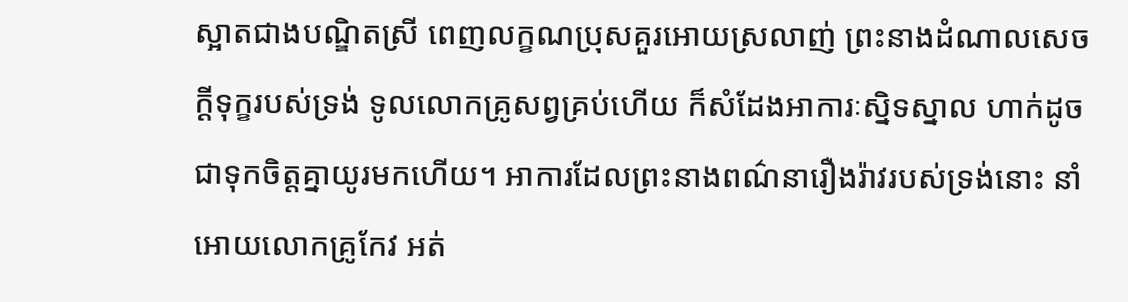ស្អាតជាងបណ្ឌិតស្រី ពេញលក្ខណប្រុសគួរអោយស្រលាញ់ ព្រះនាងដំណាលសេចក្ដីទុក្ខរបស់ទ្រង់ ទូលលោកគ្រូសព្វគ្រប់ហើយ ក៏សំដែងអាការៈស្និទស្នាល ហាក់ដូចជាទុកចិត្ដគ្នាយូរមកហើយ។ អាការដែលព្រះនាងពណ៌នារឿងរ៉ាវរបស់ទ្រង់នោះ នាំអោយលោកគ្រូកែវ អត់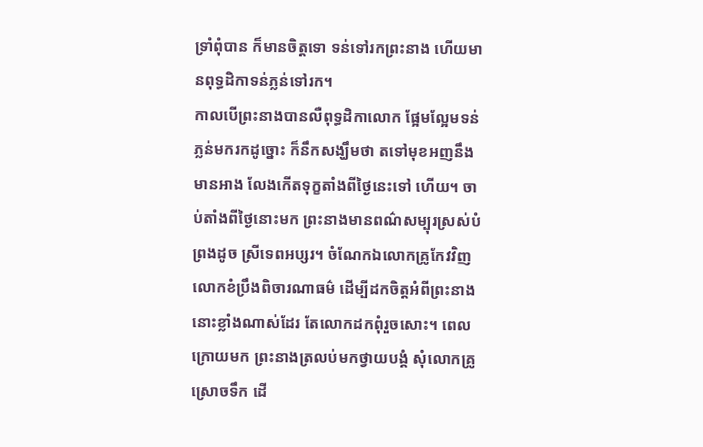ទ្រាំពុំបាន ក៏មានចិត្ដទោ ទន់ទៅរកព្រះនាង ហើយមានពុទ្ធដិកាទន់ភ្លន់ទៅរក។
កាលបើព្រះនាងបានលឺពុទ្ធដិកាលោក ផ្អែមល្អែមទន់ភ្លន់មករកដូច្នោះ ក៏នឹកសង្ឃឹមថា តទៅមុខអញនឹងមានអាង លែងកើតទុក្ខតាំងពីថ្ងៃនេះទៅ ហើយ។ ចាប់តាំងពីថ្ងៃនោះមក ព្រះនាងមានពណ៌សម្បុរស្រស់បំព្រងដូច ស្រីទេពអប្សរ។ ចំណែកឯលោកគ្រូកែវវិញ លោកខំប្រឹងពិចារណាធម៌ ដើម្បីដកចិត្ដអំពីព្រះនាងនោះខ្លាំងណាស់ដែរ តែលោកដកពុំរួចសោះ។ ពេលក្រោយមក ព្រះនាងត្រលប់មកថ្វាយបង្គំ សុំលោកគ្រូស្រោចទឹក ដើ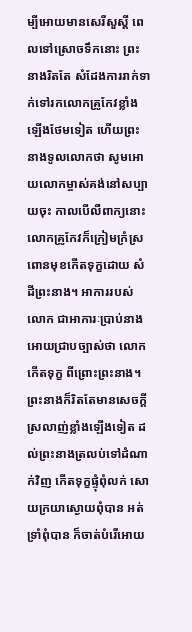ម្បីអោយមានសេរីសួស្ដី ពេលទៅស្រោចទឹកនោះ ព្រះនាងរិតតែ សំដែងការរាក់ទាក់ទៅរកលោកគ្រូកែវខ្លាំងឡើងថែមទៀត ហើយព្រះ នាងទូលលោកថា សូមអោយលោកម្ចាស់គង់នៅសប្បាយចុះ កាលបើលឺពាក្យនោះ លោកគ្រូកែវក៏ក្រៀមក្រំស្រពោនមុខកើតទុក្ខដោយ សំដីព្រះនាង។ អាការរបស់លោក ជាអាការៈប្រាប់នាងអោយជ្រាបច្បាស់ថា លោកកើតទុក្ខ ពីព្រោះព្រះនាង។ ព្រះនាងក៏រិតតែមានសេចក្ដី ស្រលាញ់ខ្លាំងឡើងទៀត ដល់ព្រះនាងត្រលប់ទៅដំណាក់វិញ កើតទុក្ខផ្ទុំពុំលក់ សោយក្រយាស្ងោយពុំបាន អត់ទ្រាំពុំបាន ក៏ចាត់បំរើអោយ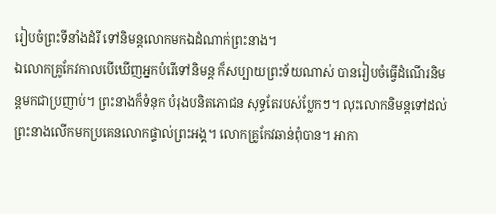រៀបចំព្រះទីនាំងដំរី ទៅនិមន្ដលោកមកឯដំណាក់ព្រះនាង។
ឯលោកគ្រូកែវកាលបើឃើញអ្នកបំរើទៅនិមន្ដ ក៏សប្បាយព្រះទ័យណាស់ បានរៀបចំធ្វើដំណើរនិមន្ដមកជាប្រញាប់។ ព្រះនាងក៏ទំនុក បំរុងបនិតភោជន សុទ្ធតែរបស់ប្លែកៗ។ លុះលោកនិមន្ដទៅដល់ ព្រះនាងលើកមកប្រគេនលោកផ្ទាល់ព្រះអង្គ។ លោកគ្រូកែវឆាន់ពុំបាន។ អាកា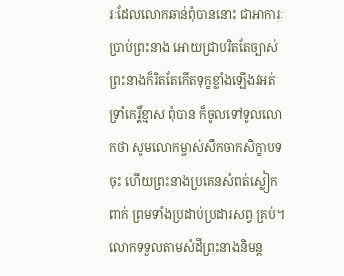រៈដែលលោកឆាន់ពុំបាននោះ ជាអាការៈប្រាប់ព្រះនាង អោយជ្រាបរិតតែច្បាស់ ព្រះនាងក៏រិតតែកើតទុក្ខខ្លាំងឡើងវអត់ទ្រាំកេរ្ដិ៍ខ្មាស ពុំបាន ក៏ចូលទៅទូលលោកថា សូមលោកម្ចាស់សឹកចាកសិក្ខាបទចុះ ហើយព្រះនាងប្រគេនសំពត់ស្លៀកពាក់ ព្រមទាំងប្រដាប់ប្រដារសព្វ គ្រប់។ លោកទទួលតាមសំដីព្រះនាងនិមន្ដ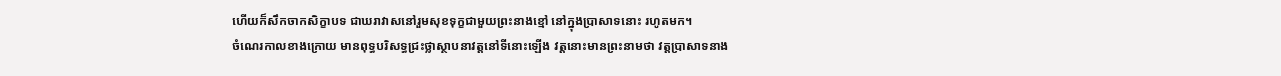ហើយក៏សឹកចាកសិក្ខាបទ ជាឃរាវាសនៅរួមសុខទុក្ខជាមួយព្រះនាងខ្មៅ នៅក្នុងប្រាសាទនោះ រហូតមក។
ចំណេរកាលខាងក្រោយ មានពុទ្ធបរិសទ្ធជ្រះថ្លាស្ថាបនាវត្ដនៅទីនោះឡើង វត្ដនោះមានព្រះនាមថា វត្ដប្រាសាទនាង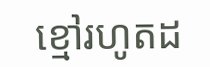ខ្មៅរហូតដ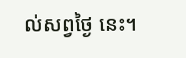ល់សព្វថ្ងៃ នេះ។